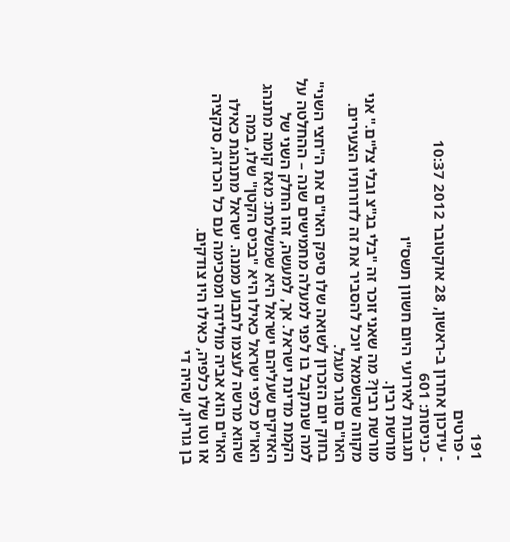191
- פרטים
- עידכון אחרון ב-ראשון, 28 אוקטובר 2012 10:37
- כניסות: 601
תגובות לאירועי היום חשוון תשס"ו
מורשת רבין.
מורשת רבין? מה שאני זוכר זה "בלי בג"צ ובלי צל"ם." אני מקווה שהשמאל יוכל להסביר את זה לדורותיו הצעירים.
האו"ם סוגר מעגל.
בחוק יום הזכרון לשואה שלו סיפק האו"ם את ה"חצי השני" למה שנתקבל בו לפני למעלה מחמישים שנה – ההחלטה על הקמת מדינת ישראל. אך, למעשה, זהו החלק השני של האזיקים שעליהם ישראל היא שמשלמת: מאז קומה מתנהג האו"מ כלפי ישראל כאילו היא "בכיס הקטן" שלו, במה שהוא מרשה לעצמו לתבוע ממנה. ישראל מתנהגת כאילו האו"ם הוא אביה מולידה ומסכימה עם כל הכרזה, סנקציה או וטו שלו כלפיה, כאילו היו צודקים.
בן גוריון, שהיה די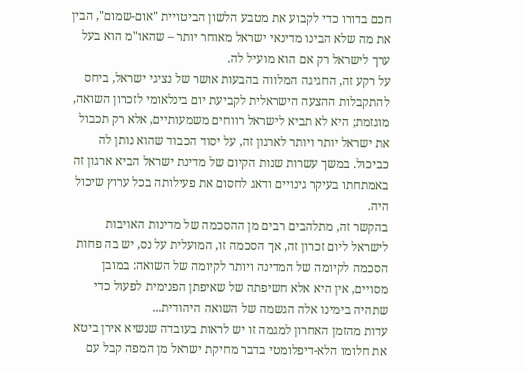חכם בדורו כדי לקבוע את מטבע הלשון הביטויית "אום-שמום", הבין את מה שלא הבינו מדינאי ישראל מאוחר יותר – שהאו"מ הוא בעל ערך לישראל רק אם הוא מועיל לה.
על רקע זה, החגיגה המלווה בהבעות אושר של נציגי ישראל, ביחס להתקבלות ההצעה הישראלית לקביעת יום בינלאומי לזכרון השואה, מוגזמת; היא לא תביא לישראל רווחים משמעותיים, אלא רק תכבול את ישראל יותר ויותר לארגון זה, על יסוד הכבוד שהוא נותן לה כביכול. במשך עשרות שנות הקיום של מדינת ישראל הביא ארגון זה באמתחתו בעיקר גינויים ודאג לחסום את פעילותה בכל ערוץ שיכול היה.
בהקשר זה, מתלהבים רבים מן ההסכמה של מדינות האויבות לישראל ליום זכרון זה, אך הסכמה זו, המועלית על נס, יש בה פחות הסכמה לקיומה של המדינה ויותר לקיומה של השואה: במובן מסויים, אין היא אלא חשיפתה של שאיפתן הפנימית לפעול כדי שתהיה בימינו אלה הגשמה של השואה היהודית...
עדות מהזמן האחרון למגמה זו יש לראות בעובדה שנשיא אירן ביטא את חלומו הלא-דיפלומטי בדבר מחיקת ישראל מן המפה קבל עם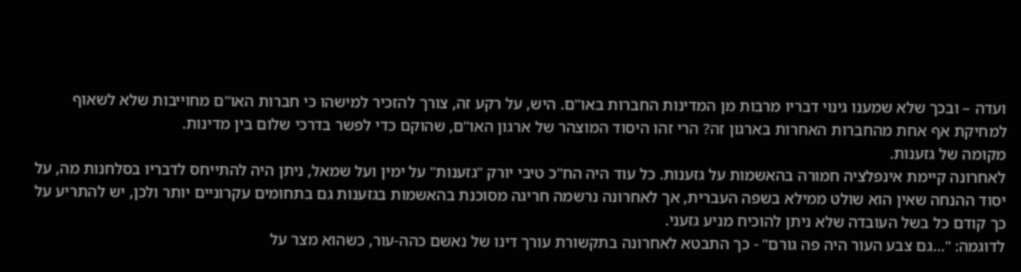ועדה – ובכך שלא שמענו גינוי דבריו מרבות מן המדינות החברות באו"ם. היש, על רקע זה, צורך להזכיר למישהו כי חברות האו"ם מחוייבות שלא לשאוף למחיקת אף אחת מהחברות האחרות בארגון זה? הרי זהו היסוד המוצהר של ארגון האו"ם, שהוקם כדי לפשר בדרכי שלום בין מדינות.
מקומה של גזענות.
לאחרונה קיימת אינפלציה חמורה בהאשמות על גזענות. כל עוד היה הח"כ טיבי יורק "גזענות" על ימין ועל שמאל, ניתן היה להתייחס לדבריו בסלחנות מה, על יסוד ההנחה שאין הוא שולט ממילא בשפה העברית, אך לאחרונה נרשמה חריגה מסוכנת בהאשמות בגזענות גם בתחומים עקרוניים יותר ולכן, יש להתריע על כך קודם כל בשל העובדה שלא ניתן להוכיח מניע גזעני.
לדוגמה: "...גם צבע העור היה פה גורם" - כך התבטא לאחרונה בתקשורת עורך דינו של נאשם כהה-עור, כשהוא מצר על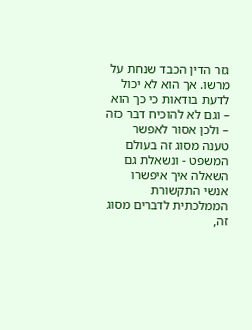גזר הדין הכבד שנחת על מרשו. אך הוא לא יכול לדעת בודאות כי כך הוא – וגם לא להוכיח דבר כזה – ולכן אסור לאפשר טענה מסוג זה בעולם המשפט - ונשאלת גם השאלה איך איפשרו אנשי התקשורת הממלכתית לדברים מסוג זה,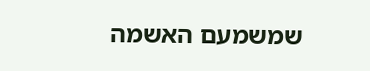שמשמעם האשמה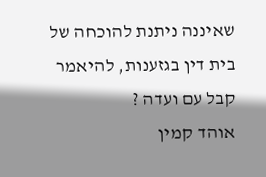שאיננה ניתנת להוכחה של בית דין בגזענות, להיאמר קבל עם ועדה ?
אוהד קמין